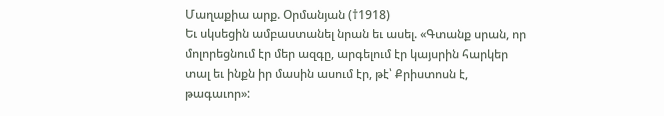Մաղաքիա արք. Օրմանյան (†1918)
Եւ սկսեցին ամբաստանել նրան եւ ասել. «Գտանք սրան, որ մոլորեցնում էր մեր ազգը, արգելում էր կայսրին հարկեր տալ եւ ինքն իր մասին ասում էր, թէ՝ Քրիստոսն է, թագաւոր»: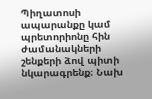Պիղատոսի ապարանքը կամ պրետորիոնը հին ժամանակների շենքերի ձով պիտի նկարագրենք։ Նախ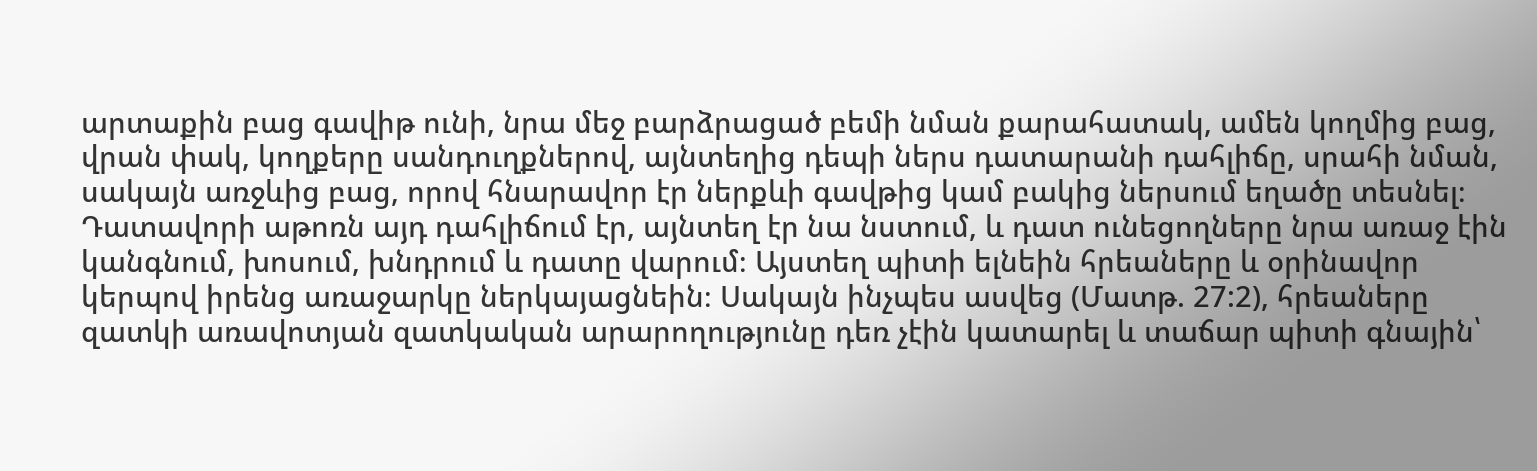արտաքին բաց գավիթ ունի, նրա մեջ բարձրացած բեմի նման քարահատակ, ամեն կողմից բաց, վրան փակ, կողքերը սանդուղքներով, այնտեղից դեպի ներս դատարանի դահլիճը, սրահի նման, սակայն առջևից բաց, որով հնարավոր էր ներքևի գավթից կամ բակից ներսում եղածը տեսնել։ Դատավորի աթոռն այդ դահլիճում էր, այնտեղ էր նա նստում, և դատ ունեցողները նրա առաջ էին կանգնում, խոսում, խնդրում և դատը վարում։ Այստեղ պիտի ելնեին հրեաները և օրինավոր կերպով իրենց առաջարկը ներկայացնեին։ Սակայն ինչպես ասվեց (Մատթ. 27:2), հրեաները զատկի առավոտյան զատկական արարողությունը դեռ չէին կատարել և տաճար պիտի գնային՝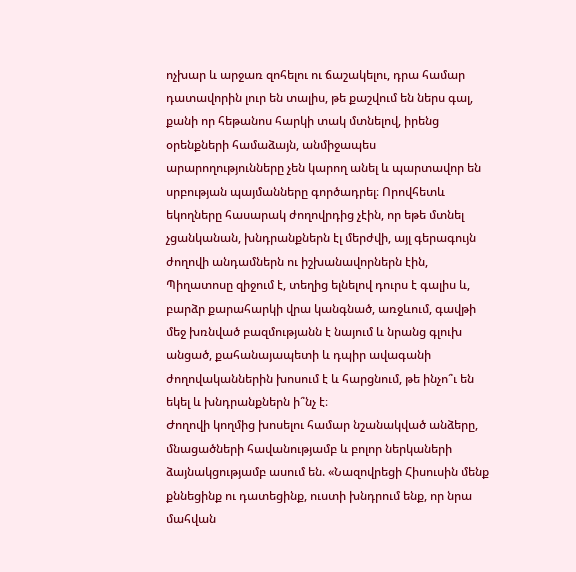ոչխար և արջառ զոհելու ու ճաշակելու, դրա համար դատավորին լուր են տալիս, թե քաշվում են ներս գալ, քանի որ հեթանոս հարկի տակ մտնելով, իրենց օրենքների համաձայն, անմիջապես արարողությունները չեն կարող անել և պարտավոր են սրբության պայմանները գործադրել։ Որովհետև եկողները հասարակ ժողովրդից չէին, որ եթե մտնել չցանկանան, խնդրանքներն էլ մերժվի, այլ գերագույն ժողովի անդամներն ու իշխանավորներն էին, Պիղատոսը զիջում է, տեղից ելնելով դուրս է գալիս և, բարձր քարահարկի վրա կանգնած, առջևում, գավթի մեջ խռնված բազմությանն է նայում և նրանց գլուխ անցած, քահանայապետի և դպիր ավագանի ժողովականներին խոսում է և հարցնում, թե ինչո՞ւ են եկել և խնդրանքներն ի՞նչ է։
Ժողովի կողմից խոսելու համար նշանակված անձերը, մնացածների հավանությամբ և բոլոր ներկաների ձայնակցությամբ ասում են. «Նազովրեցի Հիսուսին մենք քննեցինք ու դատեցինք, ուստի խնդրում ենք, որ նրա մահվան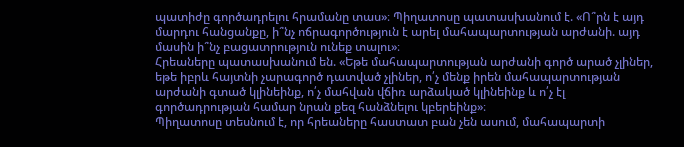պատիժը գործադրելու հրամանը տաս»։ Պիղատոսը պատասխանում է. «Ո՞րն է այդ մարդու հանցանքը, ի՞նչ ոճրագործություն է արել մահապարտության արժանի. այդ մասին ի՞նչ բացատրություն ունեք տալու»։
Հրեաները պատասխանում են. «Եթե մահապարտության արժանի գործ արած չլիներ, եթե իբրև հայտնի չարագործ դատված չլիներ, ո՛չ մենք իրեն մահապարտության արժանի գտած կլինեինք, ո՛չ մահվան վճիռ արձակած կլինեինք և ո՛չ էլ գործադրության համար նրան քեզ հանձնելու կբերեինք»։
Պիղատոսը տեսնում է, որ հրեաները հաստատ բան չեն ասում, մահապարտի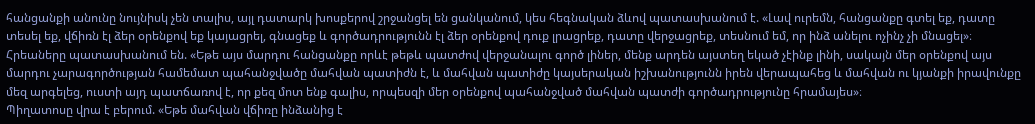հանցանքի անունը նույնիսկ չեն տալիս, այլ դատարկ խոսքերով շրջանցել են ցանկանում, կես հեգնական ձևով պատասխանում է. «Լավ ուրեմն, հանցանքը գտել եք, դատը տեսել եք, վճիռն էլ ձեր օրենքով եք կայացրել, գնացեք և գործադրությունն էլ ձեր օրենքով դուք լրացրեք, դատը վերջացրեք, տեսնում եմ, որ ինձ անելու ոչինչ չի մնացել»։
Հրեաները պատասխանում են. «Եթե այս մարդու հանցանքը որևէ թեթև պատժով վերջանալու գործ լիներ, մենք արդեն այստեղ եկած չէինք լինի, սակայն մեր օրենքով այս մարդու չարագործության համեմատ պահանջվածը մահվան պատիժն է, և մահվան պատիժը կայսերական իշխանությունն իրեն վերապահեց և մահվան ու կյանքի իրավունքը մեզ արգելեց, ուստի այդ պատճառով է, որ քեզ մոտ ենք գալիս, որպեսզի մեր օրենքով պահանջված մահվան պատժի գործադրությունը հրամայես»։
Պիղատոսը վրա է բերում. «Եթե մահվան վճիռը ինձանից է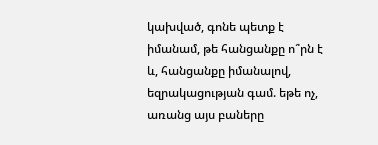կախված, գոնե պետք է իմանամ, թե հանցանքը ո՞րն է և, հանցանքը իմանալով, եզրակացության գամ. եթե ոչ, առանց այս բաները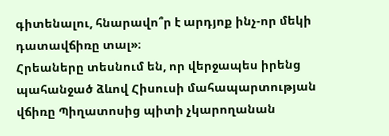գիտենալու, հնարավո՞ր է արդյոք ինչ-որ մեկի դատավճիռը տալ»։
Հրեաները տեսնում են, որ վերջապես իրենց պահանջած ձևով Հիսուսի մահապարտության վճիռը Պիղատոսից պիտի չկարողանան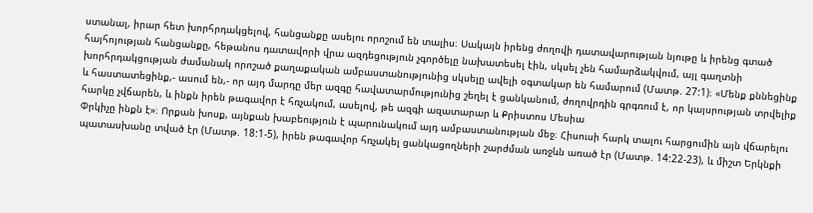ստանալ, իրար հետ խորհրդակցելով, հանցանքը ասելու որոշում են տալիս։ Սակայն իրենց ժողովի դատավարության նյութը և իրենց գտած հայհոյության հանցանքը, հեթանոս դատավորի վրա ազդեցություն չգործելը նախատեսել էին, սկսել չեն համարձակվում, այլ գաղտնի
խորհրդակցության ժամանակ որոշած քաղաքական ամբաստանությունից սկսելը ավելի օգտակար են համարում (Մատթ. 27:1)։ «Մենք քննեցինք և հաստատեցինք,- ասում են,- որ այդ մարդը մեր ազգը հավատարմությունից շեղել է ցանկանում, ժողովրդին գրգռում է, որ կայսրության տրվելիք հարկը չվճարեն, և ինքն իրեն թագավոր է հռչակում, ասելով, թե ազգի ազատարար և Քրիստոս Մեսիա
Փրկիչը ինքն է»։ Որքան խոսք, այնքան խաբեություն է պարունակում այդ ամբաստանության մեջ։ Հիսուսի հարկ տալու հարցումին այն վճարելու պատասխանը տված էր (Մատթ. 18:1-5), իրեն թագավոր հռչակել ցանկացողների շարժման առջևն առած էր (Մատթ. 14:22-23), և միշտ Երկնքի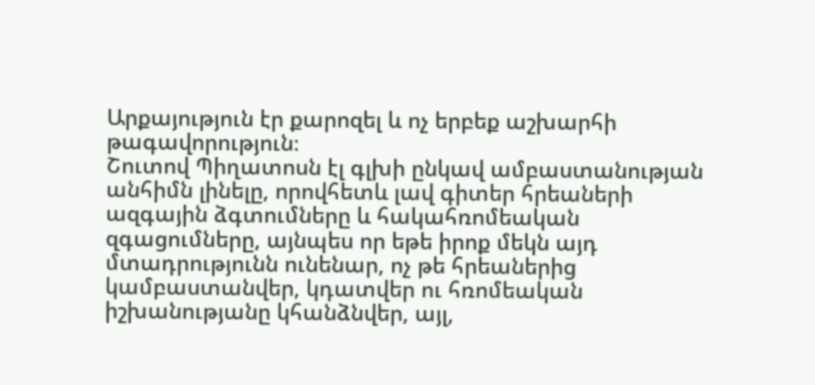Արքայություն էր քարոզել և ոչ երբեք աշխարհի թագավորություն։
Շուտով Պիղատոսն էլ գլխի ընկավ ամբաստանության անհիմն լինելը, որովհետև լավ գիտեր հրեաների ազգային ձգտումները և հակահռոմեական զգացումները, այնպես որ եթե իրոք մեկն այդ մտադրությունն ունենար, ոչ թե հրեաներից կամբաստանվեր, կդատվեր ու հռոմեական իշխանությանը կհանձնվեր, այլ,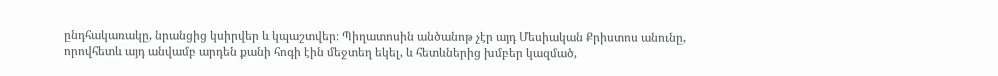ընդհակառակը, նրանցից կսիրվեր և կպաշտվեր։ Պիղատոսին անծանոթ չէր այդ Մեսիական Քրիստոս անունը, որովհետև այդ անվամբ արդեն քանի հոգի էին մեջտեղ եկել, և հետևներից խմբեր կազմած,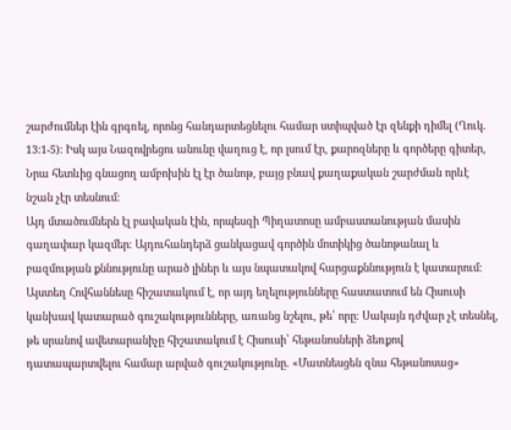շարժումներ էին գրգռել, որոնց հանդարտեցնելու համար ստիպված էր զենքի դիմել (Ղուկ. 13:1-5)։ Իսկ այս Նազովրեցու անունը վաղուց է, որ լսում էր, քարոզները և գործերը գիտեր, Նրա հետևից գնացող ամբոխին էլ էր ծանոթ, բայց բնավ քաղաքական շարժման որևէ նշան չէր տեսնում։
Այդ մտածումներն էլ բավական էին, որպեսզի Պիղատոսը ամբաստանության մասին գաղափար կազմեր։ Այդուհանդերձ ցանկացավ գործին մոտիկից ծանոթանալ և բազմության քննությունը արած լիներ և այս նպատակով հարցաքննություն է կատարում։ Այստեղ Հովհաննեսը հիշատակում է, որ այդ եղելությունները հաստատում են Հիսուսի կանխավ կատարած գուշակությունները, առանց նշելու, թե՝ որը։ Սակայն դժվար չէ տեսնել, թե սրանով ավետարանիչը հիշատակում է Հիսուսի՝ հեթանոսների ձեռքով դատապարտվելու համար արված գուշակությունը. «Մատնեսցեն զնա հեթանոսաց»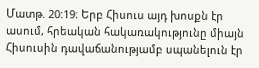Մատթ. 20:19։ Երբ Հիսուս այդ խոսքն էր ասում, հրեական հակառակությունը միայն Հիսուսին դավաճանությամբ սպանելուն էր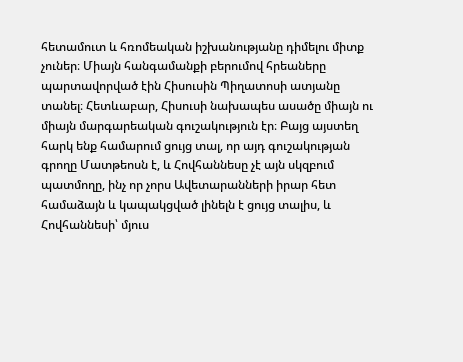հետամուտ և հռոմեական իշխանությանը դիմելու միտք չուներ։ Միայն հանգամանքի բերումով հրեաները պարտավորված էին Հիսուսին Պիղատոսի ատյանը տանել։ Հետևաբար, Հիսուսի նախապես ասածը միայն ու միայն մարգարեական գուշակություն էր։ Բայց այստեղ հարկ ենք համարում ցույց տալ, որ այդ գուշակության գրողը Մատթեոսն է, և Հովհաննեսը չէ այն սկզբում պատմողը, ինչ որ չորս Ավետարանների իրար հետ համաձայն և կապակցված լինելն է ցույց տալիս, և Հովհաննեսի՝ մյուս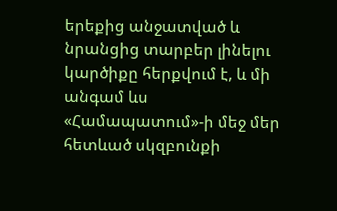երեքից անջատված և նրանցից տարբեր լինելու կարծիքը հերքվում է, և մի անգամ ևս «Համապատում»-ի մեջ մեր հետևած սկզբունքի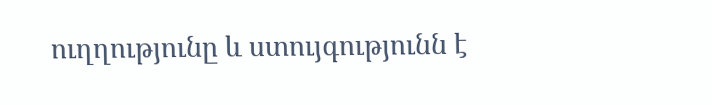ուղղությունը և ստույգությունն է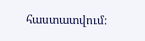հաստատվում։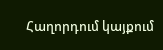Հաղորդում կայքում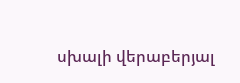սխալի վերաբերյալ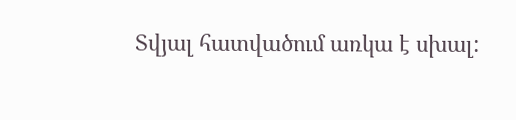Տվյալ հատվածում առկա է սխալ: